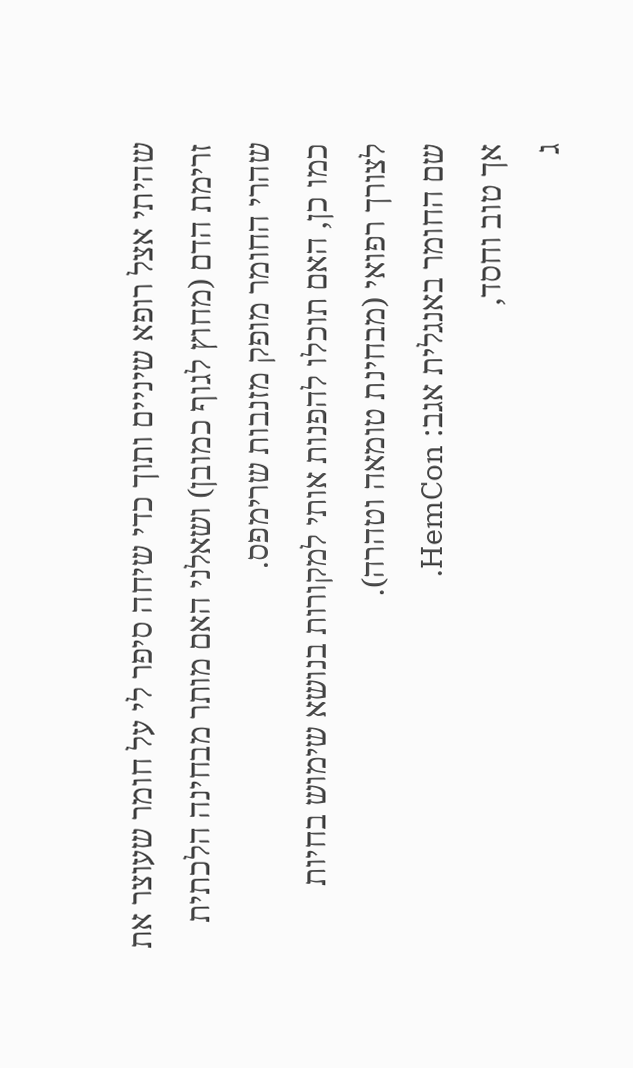שהיתי אצל רופא שיניים ותוך כדי שיחה סיפר לי על חומר שעוצר את זרימת הדם (מחוץ לגוף כמובן) ושאלני האם מותר מבחינה הלכתית שהרי החומר מופק מזנבות שרימפס.
כמו כן, האם תוכלו להפנות אותי למקורות בנושא שימוש בחיות לצורך רפואי (מבחינת טומאה וטהרה).
שם החומר באנגלית אגב: HemCon.
אך טוב וחסד,
ג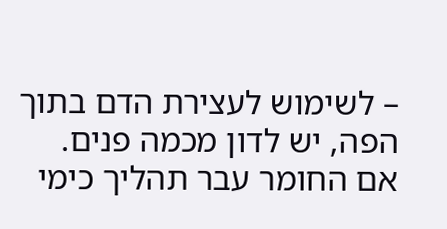– לשימוש לעצירת הדם בתוך הפה, יש לדון מכמה פנים.
אם החומר עבר תהליך כימי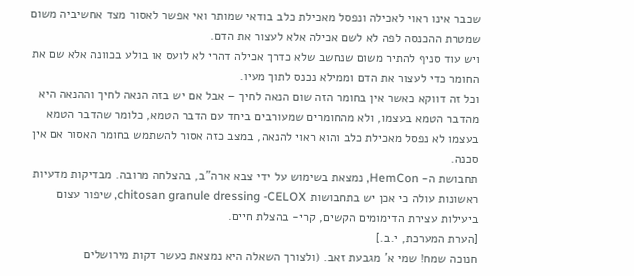שכבר אינו ראוי לאכילה ונפסל מאכילת כלב בודאי שמותר ואי אפשר לאסור מצד אחשיביה משום שמטרת ההכנסה לפה לא לשם אכילה אלא לעצור את הדם.
ויש עוד סניף להתיר משום שנחשב שלא כדרך אכילה דהרי לא לועס או בולע בכוונה אלא שם את החומר כדי לעצור את הדם וממילא נכנס לתוך מעיו.
וכל זה דווקא כאשר אין בחומר הזה שום הנאה לחיך – אבל אם יש בזה הנאה לחיך וההנאה היא מהדבר הטמא בעצמו, ולא מהחומרים שמעורבים ביחד עם הדבר הטמא, כלומר שהדבר הטמא בעצמו לא נפסל מאכילת כלב והוא ראוי להנאה, במצב כזה אסור להשתמש בחומר האסור אם אין סכנה.
תחבושת ה- HemCon, נמצאת בשימוש על ידי צבא ארה"ב, בהצלחה מרובה. מבדיקות מדעיות ראשונות עולה כי אכן יש בתחבושות chitosan granule dressing -CELOX, שיפור עצום ביעילות עצירת הדימומים הקשים, קרי- בהצלת חיים.
[הערת המערכת, י.ב.]
חנוכה שמח! שמי א' מגבעת זאב. (ולצורך השאלה היא נמצאת כעשר דקות מירושלים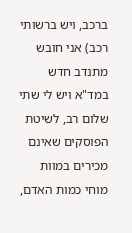ברכב, ויש ברשותי רכב) אני חובש מתנדב חדש במד"א ויש לי שתי
שלום רב, לשיטת הפוסקים שאינם מכירים במוות מוחי כמות האדם,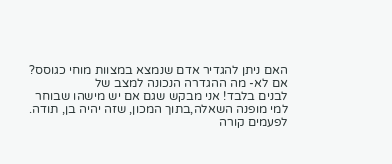האם ניתן להגדיר אדם שנמצא במצוות מוחי כגוסס? אם לא- מה ההגדרה הנכונה למצב של
לבנים בלבד! אני מבקש שגם אם יש מישהו שבוחר למי מופנה השאלה,בתוך המכון, שזה יהיה בן, תודה. לפעמים קורה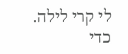לי קרי לילה. כדי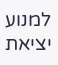למנוע יציאת